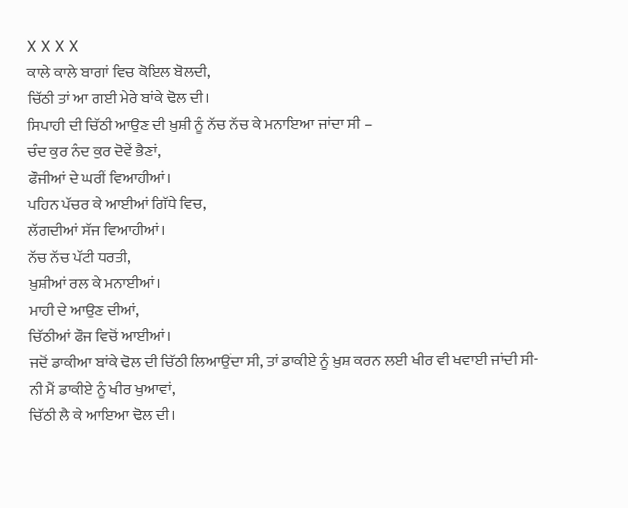X X X X
ਕਾਲੇ ਕਾਲੇ ਬਾਗਾਂ ਵਿਚ ਕੋਇਲ ਬੋਲਦੀ,
ਚਿੱਠੀ ਤਾਂ ਆ ਗਈ ਮੇਰੇ ਬਾਂਕੇ ਢੋਲ ਦੀ।
ਸਿਪਾਹੀ ਦੀ ਚਿੱਠੀ ਆਉਣ ਦੀ ਖ਼ੁਸ਼ੀ ਨੂੰ ਨੱਚ ਨੱਚ ਕੇ ਮਨਾਇਆ ਜਾਂਦਾ ਸੀ –
ਚੰਦ ਕੁਰ ਨੰਦ ਕੁਰ ਦੋਵੇਂ ਭੈਣਾਂ,
ਫੌਜੀਆਂ ਦੇ ਘਰੀਂ ਵਿਆਹੀਆਂ।
ਪਹਿਨ ਪੱਚਰ ਕੇ ਆਈਆਂ ਗਿੱਧੇ ਵਿਚ,
ਲੱਗਦੀਆਂ ਸੱਜ ਵਿਆਹੀਆਂ।
ਨੱਚ ਨੱਚ ਪੱਟੀ ਧਰਤੀ,
ਖ਼ੁਸ਼ੀਆਂ ਰਲ ਕੇ ਮਨਾਈਆਂ।
ਮਾਹੀ ਦੇ ਆਉਣ ਦੀਆਂ,
ਚਿੱਠੀਆਂ ਫੌਜ ਵਿਚੋਂ ਆਈਆਂ।
ਜਦੋਂ ਡਾਕੀਆ ਬਾਂਕੇ ਢੋਲ ਦੀ ਚਿੱਠੀ ਲਿਆਉਂਦਾ ਸੀ, ਤਾਂ ਡਾਕੀਏ ਨੂੰ ਖ਼ੁਸ਼ ਕਰਨ ਲਈ ਖੀਰ ਵੀ ਖਵਾਈ ਜਾਂਦੀ ਸੀ-
ਨੀ ਮੈਂ ਡਾਕੀਏ ਨੂੰ ਖੀਰ ਖੁਆਵਾਂ,
ਚਿੱਠੀ ਲੈ ਕੇ ਆਇਆ ਢੋਲ ਦੀ।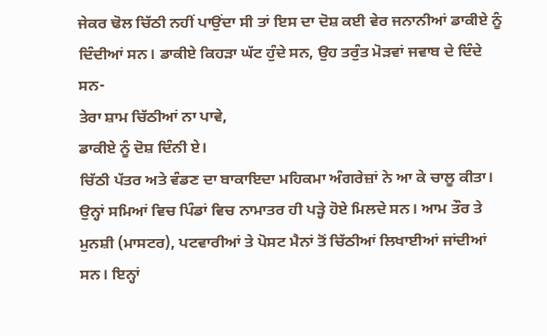ਜੇਕਰ ਢੋਲ ਚਿੱਠੀ ਨਹੀਂ ਪਾਉਂਦਾ ਸੀ ਤਾਂ ਇਸ ਦਾ ਦੋਸ਼ ਕਈ ਵੇਰ ਜਨਾਨੀਆਂ ਡਾਕੀਏ ਨੂੰ ਦਿੰਦੀਆਂ ਸਨ। ਡਾਕੀਏ ਕਿਹੜਾ ਘੱਟ ਹੁੰਦੇ ਸਨ, ਉਹ ਤਰੁੰਤ ਮੋੜਵਾਂ ਜਵਾਬ ਦੇ ਦਿੰਦੇ ਸਨ-
ਤੇਰਾ ਸ਼ਾਮ ਚਿੱਠੀਆਂ ਨਾ ਪਾਵੇ,
ਡਾਕੀਏ ਨੂੰ ਦੋਸ਼ ਦਿੰਨੀ ਏ।
ਚਿੱਠੀ ਪੱਤਰ ਅਤੇ ਵੰਡਣ ਦਾ ਬਾਕਾਇਦਾ ਮਹਿਕਮਾ ਅੰਗਰੇਜ਼ਾਂ ਨੇ ਆ ਕੇ ਚਾਲੂ ਕੀਤਾ। ਉਨ੍ਹਾਂ ਸਮਿਆਂ ਵਿਚ ਪਿੰਡਾਂ ਵਿਚ ਨਾਮਾਤਰ ਹੀ ਪੜ੍ਹੇ ਹੋਏ ਮਿਲਦੇ ਸਨ। ਆਮ ਤੌਰ ਤੇ ਮੁਨਸ਼ੀ (ਮਾਸਟਰ), ਪਟਵਾਰੀਆਂ ਤੇ ਪੋਸਟ ਮੈਨਾਂ ਤੋਂ ਚਿੱਠੀਆਂ ਲਿਖਾਈਆਂ ਜਾਂਦੀਆਂ ਸਨ। ਇਨ੍ਹਾਂ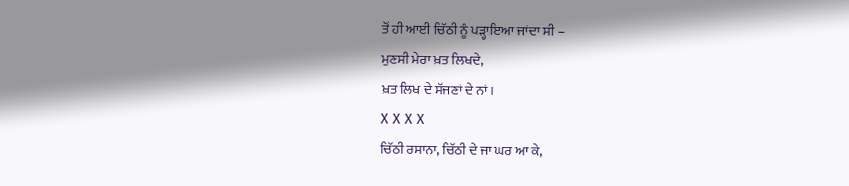ਤੋਂ ਹੀ ਆਈ ਚਿੱਠੀ ਨੂੰ ਪੜ੍ਹਾਇਆ ਜਾਂਦਾ ਸੀ –
ਮੁਣਸੀ ਮੇਰਾ ਖ਼ਤ ਲਿਖਦੇ,
ਖ਼ਤ ਲਿਖ ਦੇ ਸੱਜਣਾਂ ਦੇ ਨਾਂ।
X X X X
ਚਿੱਠੀ ਰਸਾਨਾ, ਚਿੱਠੀ ਦੇ ਜਾ ਘਰ ਆ ਕੇ,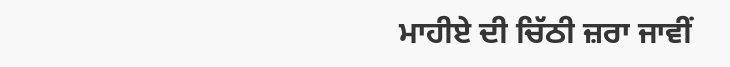ਮਾਹੀਏ ਦੀ ਚਿੱਠੀ ਜ਼ਰਾ ਜਾਵੀਂ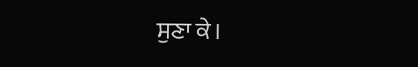ਸੁਣਾ ਕੇ।